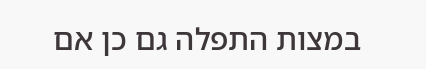במצות התפלה גם כן אם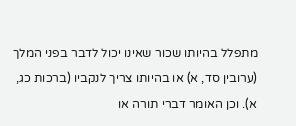מתפלל בהיותו שכור שאינו יכול לדבר בפני המלך (ערובין סד, א) או בהיותו צריך לנקביו (ברכות כג, א). וכן האומר דברי תורה או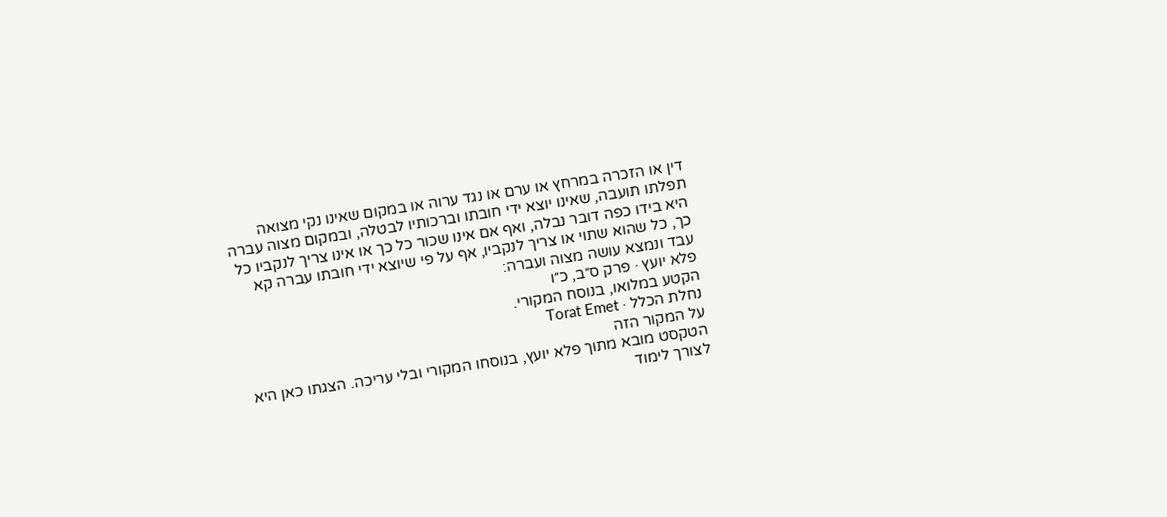דין או הזכרה במרחץ או ערם או נגד ערוה או במקום שאינו נקי מצואה תפלתו תועבה, שאינו יוצא ידי חובתו וברכותיו לבטלה, ובמקום מצוה עברה היא בידו כפה דובר נבלה, ואף אם אינו שכור כל כך או אינו צריך לנקביו כל כך, כל שהוא שתוי או צריך לנקביו, אף על פי שיוצא ידי חובתו עברה קא עבד ונמצא עושה מצוה ועברה:
פלא יועץ · פרק ס״ב, כ״ו
הקטע במלואו, בנוסח המקורי.
נחלת הכלל · Torat Emet
על המקור הזה
הטקסט מובא מתוך פלא יועץ, בנוסחו המקורי ובלי עריכה. הצגתו כאן היא לצורך לימוד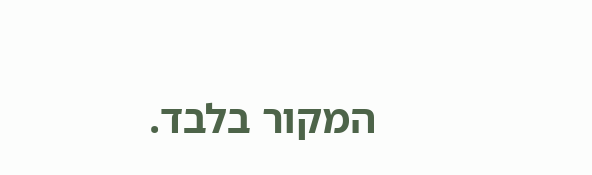המקור בלבד.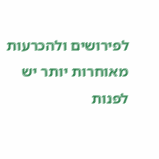לפירושים ולהכרעות מאוחרות יותר יש לפנות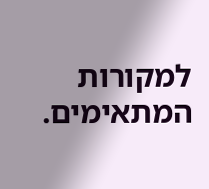למקורות המתאימים.